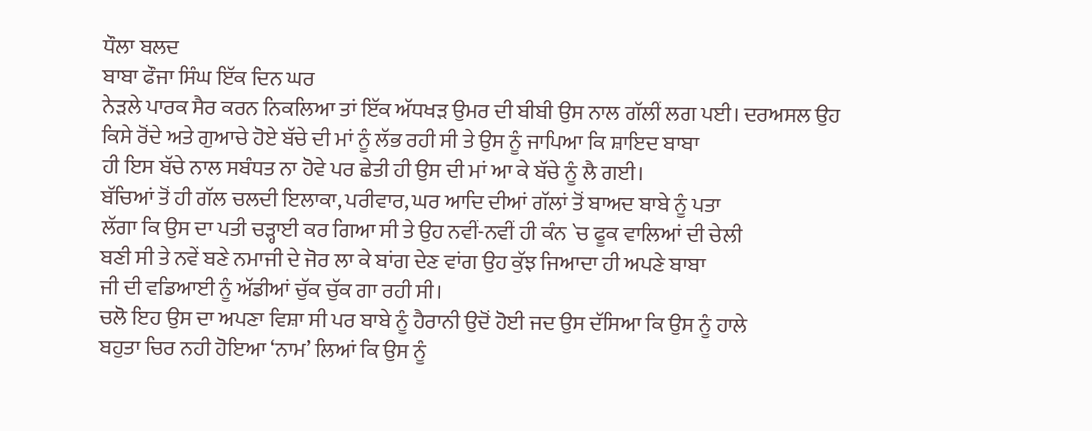ਧੌਲਾ ਬਲਦ
ਬਾਬਾ ਫੌਜਾ ਸਿੰਘ ਇੱਕ ਦਿਨ ਘਰ
ਨੇੜਲੇ ਪਾਰਕ ਸੈਰ ਕਰਨ ਨਿਕਲਿਆ ਤਾਂ ਇੱਕ ਅੱਧਖੜ ਉਮਰ ਦੀ ਬੀਬੀ ਉਸ ਨਾਲ ਗੱਲੀਂ ਲਗ ਪਈ। ਦਰਅਸਲ ਉਹ
ਕਿਸੇ ਰੋਂਦੇ ਅਤੇ ਗੁਆਚੇ ਹੋਏ ਬੱਚੇ ਦੀ ਮਾਂ ਨੂੰ ਲੱਭ ਰਹੀ ਸੀ ਤੇ ਉਸ ਨੂੰ ਜਾਪਿਆ ਕਿ ਸ਼ਾਇਦ ਬਾਬਾ
ਹੀ ਇਸ ਬੱਚੇ ਨਾਲ ਸਬੰਧਤ ਨਾ ਹੋਵੇ ਪਰ ਛੇਤੀ ਹੀ ਉਸ ਦੀ ਮਾਂ ਆ ਕੇ ਬੱਚੇ ਨੂੰ ਲੈ ਗਈ।
ਬੱਚਿਆਂ ਤੋਂ ਹੀ ਗੱਲ ਚਲਦੀ ਇਲਾਕਾ, ਪਰੀਵਾਰ, ਘਰ ਆਦਿ ਦੀਆਂ ਗੱਲਾਂ ਤੋਂ ਬਾਅਦ ਬਾਬੇ ਨੂੰ ਪਤਾ
ਲੱਗਾ ਕਿ ਉਸ ਦਾ ਪਤੀ ਚੜ੍ਹਾਈ ਕਰ ਗਿਆ ਸੀ ਤੇ ਉਹ ਨਵੀਂ-ਨਵੀਂ ਹੀ ਕੰਨ `ਚ ਫੂਕ ਵਾਲਿਆਂ ਦੀ ਚੇਲੀ
ਬਣੀ ਸੀ ਤੇ ਨਵੇਂ ਬਣੇ ਨਮਾਜੀ ਦੇ ਜੋਰ ਲਾ ਕੇ ਬਾਂਗ ਦੇਣ ਵਾਂਗ ਉਹ ਕੁੱਝ ਜਿਆਦਾ ਹੀ ਅਪਣੇ ਬਾਬਾ
ਜੀ ਦੀ ਵਡਿਆਈ ਨੂੰ ਅੱਡੀਆਂ ਚੁੱਕ ਚੁੱਕ ਗਾ ਰਹੀ ਸੀ।
ਚਲੋ ਇਹ ਉਸ ਦਾ ਅਪਣਾ ਵਿਸ਼ਾ ਸੀ ਪਰ ਬਾਬੇ ਨੂੰ ਹੈਰਾਨੀ ਉਦੋਂ ਹੋਈ ਜਦ ਉਸ ਦੱਸਿਆ ਕਿ ਉਸ ਨੂੰ ਹਾਲੇ
ਬਹੁਤਾ ਚਿਰ ਨਹੀ ਹੋਇਆ ‘ਨਾਮ’ ਲਿਆਂ ਕਿ ਉਸ ਨੂੰ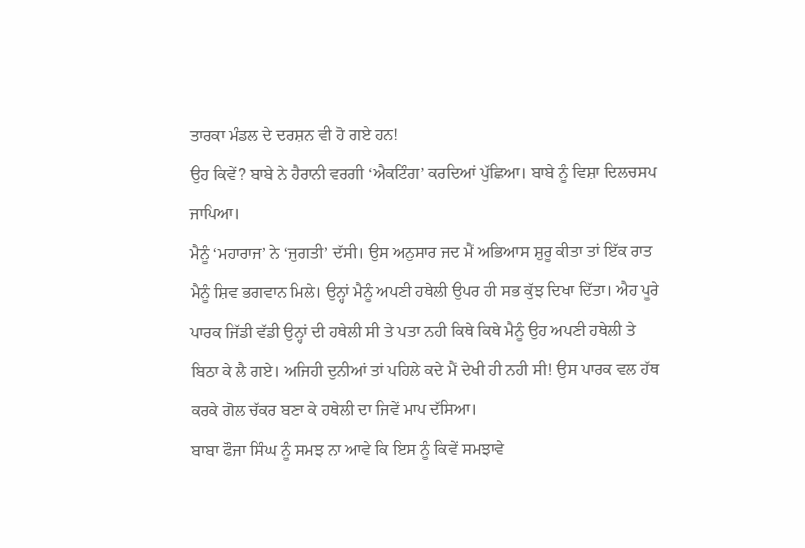ਤਾਰਕਾ ਮੰਡਲ ਦੇ ਦਰਸ਼ਨ ਵੀ ਹੋ ਗਏ ਹਨ!
ਉਹ ਕਿਵੇਂ? ਬਾਬੇ ਨੇ ਹੈਰਾਨੀ ਵਰਗੀ ‘ਐਕਟਿੰਗ’ ਕਰਦਿਆਂ ਪੁੱਛਿਆ। ਬਾਬੇ ਨੂੰ ਵਿਸ਼ਾ ਦਿਲਚਸਪ
ਜਾਪਿਆ।
ਮੈਨੂੰ ‘ਮਹਾਰਾਜ’ ਨੇ ‘ਜੁਗਤੀ’ ਦੱਸੀ। ਉਸ ਅਨੁਸਾਰ ਜਦ ਮੈਂ ਅਭਿਆਸ ਸ਼ੁਰੂ ਕੀਤਾ ਤਾਂ ਇੱਕ ਰਾਤ
ਮੈਨੂੰ ਸ਼ਿਵ ਭਗਵਾਨ ਮਿਲੇ। ਉਨ੍ਹਾਂ ਮੈਨੂੰ ਅਪਣੀ ਹਥੇਲੀ ਉਪਰ ਹੀ ਸਭ ਕੁੱਝ ਦਿਖਾ ਦਿੱਤਾ। ਐਹ ਪੂਰੇ
ਪਾਰਕ ਜਿੱਡੀ ਵੱਡੀ ਉਨ੍ਹਾਂ ਦੀ ਹਥੇਲੀ ਸੀ ਤੇ ਪਤਾ ਨਹੀ ਕਿਥੇ ਕਿਥੇ ਮੈਨੂੰ ਉਹ ਅਪਣੀ ਹਥੇਲੀ ਤੇ
ਬਿਠਾ ਕੇ ਲੈ ਗਏ। ਅਜਿਹੀ ਦੁਨੀਆਂ ਤਾਂ ਪਹਿਲੇ ਕਦੇ ਮੈਂ ਦੇਖੀ ਹੀ ਨਹੀ ਸੀ! ਉਸ ਪਾਰਕ ਵਲ ਹੱਥ
ਕਰਕੇ ਗੋਲ ਚੱਕਰ ਬਣਾ ਕੇ ਹਥੇਲੀ ਦਾ ਜਿਵੇਂ ਮਾਪ ਦੱਸਿਆ।
ਬਾਬਾ ਫੌਜਾ ਸਿੰਘ ਨੂੰ ਸਮਝ ਨਾ ਆਵੇ ਕਿ ਇਸ ਨੂੰ ਕਿਵੇਂ ਸਮਝਾਵੇ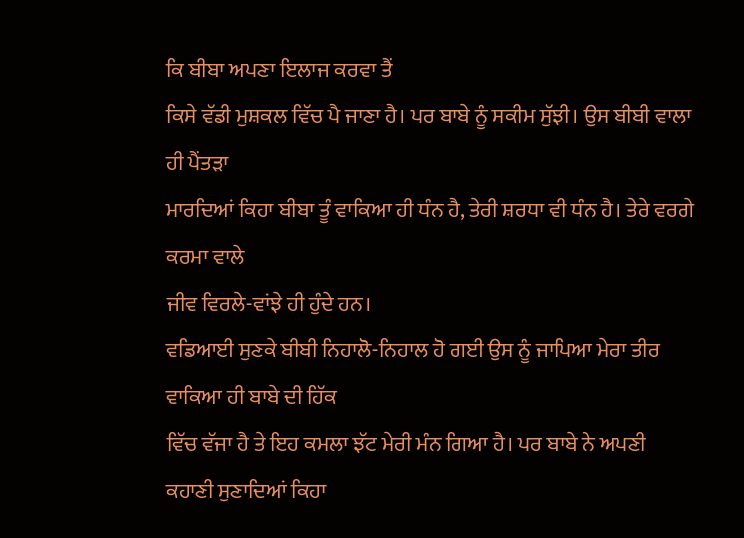ਕਿ ਬੀਬਾ ਅਪਣਾ ਇਲਾਜ ਕਰਵਾ ਤੈਂ
ਕਿਸੇ ਵੱਡੀ ਮੁਸ਼ਕਲ ਵਿੱਚ ਪੈ ਜਾਣਾ ਹੈ। ਪਰ ਬਾਬੇ ਨੂੰ ਸਕੀਮ ਸੁੱਝੀ। ਉਸ ਬੀਬੀ ਵਾਲਾ ਹੀ ਪੈਂਤੜਾ
ਮਾਰਦਿਆਂ ਕਿਹਾ ਬੀਬਾ ਤੂੰ ਵਾਕਿਆ ਹੀ ਧੰਨ ਹੈ, ਤੇਰੀ ਸ਼ਰਧਾ ਵੀ ਧੰਨ ਹੈ। ਤੇਰੇ ਵਰਗੇ ਕਰਮਾ ਵਾਲੇ
ਜੀਵ ਵਿਰਲੇ-ਵਾਂਝੇ ਹੀ ਹੁੰਦੇ ਹਨ।
ਵਡਿਆਈ ਸੁਣਕੇ ਬੀਬੀ ਨਿਹਾਲੋ-ਨਿਹਾਲ ਹੋ ਗਈ ਉਸ ਨੂੰ ਜਾਪਿਆ ਮੇਰਾ ਤੀਰ ਵਾਕਿਆ ਹੀ ਬਾਬੇ ਦੀ ਹਿੱਕ
ਵਿੱਚ ਵੱਜਾ ਹੈ ਤੇ ਇਹ ਕਮਲਾ ਝੱਟ ਮੇਰੀ ਮੰਨ ਗਿਆ ਹੈ। ਪਰ ਬਾਬੇ ਨੇ ਅਪਣੀ ਕਹਾਣੀ ਸੁਣਾਦਿਆਂ ਕਿਹਾ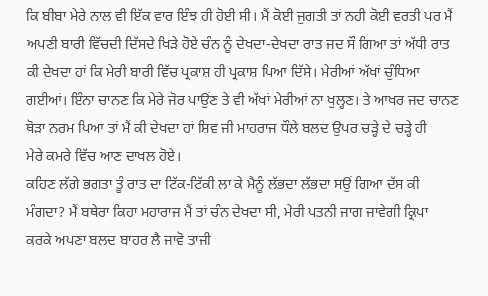ਕਿ ਬੀਬਾ ਮੇਰੇ ਨਾਲ ਵੀ ਇੱਕ ਵਾਰ ਇੰਝ ਹੀ ਹੋਈ ਸੀ। ਮੈਂ ਕੋਈ ਜੁਗਤੀ ਤਾਂ ਨਹੀ ਕੋਈ ਵਰਤੀ ਪਰ ਮੈਂ
ਅਪਣੀ ਬਾਰੀ ਵਿੱਚਦੀ ਦਿੱਸਦੇ ਖਿੜੇ ਹੋਏ ਚੰਨ ਨੂੰ ਦੇਖਦਾ-ਦੇਖਦਾ ਰਾਤ ਜਦ ਸੌ ਗਿਆ ਤਾਂ ਅੱਧੀ ਰਾਤ
ਕੀ ਦੇਖਦਾ ਹਾਂ ਕਿ ਮੇਰੀ ਬਾਰੀ ਵਿੱਚ ਪ੍ਰਕਾਸ਼ ਹੀ ਪ੍ਰਕਾਸ਼ ਪਿਆ ਦਿੱਸੇ। ਮੇਰੀਆਂ ਅੱਖਾਂ ਚੁੰਧਿਆ
ਗਈਆਂ। ਇੰਨਾ ਚਾਨਣ ਕਿ ਮੇਰੇ ਜੋਰ ਪਾਉਂਣ ਤੇ ਵੀ ਅੱਖਾਂ ਮੇਰੀਆਂ ਨਾ ਖੁਲ੍ਹਣ। ਤੇ ਆਖਰ ਜਦ ਚਾਨਣ
ਥੋੜਾ ਨਰਮ ਪਿਆ ਤਾਂ ਮੈਂ ਕੀ ਦੇਖਦਾ ਹਾਂ ਸ਼ਿਵ ਜੀ ਮਾਹਰਾਜ ਧੌਲੇ ਬਲਦ ਉਪਰ ਚੜ੍ਹੇ ਦੇ ਚੜ੍ਹੇ ਹੀ
ਮੇਰੇ ਕਮਰੇ ਵਿੱਚ ਆਣ ਦਾਖਲ ਹੋਏ।
ਕਹਿਣ ਲੱਗੇ ਭਗਤਾ ਤੂੰ ਰਾਤ ਦਾ ਟਿੱਕ-ਟਿੱਕੀ ਲਾ ਕੇ ਮੈਨੂੰ ਲੱਭਦਾ ਲੱਭਦਾ ਸਉਂ ਗਿਆ ਦੱਸ ਕੀ
ਮੰਗਦਾ? ਮੈਂ ਬਥੇਰਾ ਕਿਹਾ ਮਹਾਰਾਜ ਮੈਂ ਤਾਂ ਚੰਨ ਦੇਖਦਾ ਸੀ, ਮੇਰੀ ਪਤਨੀ ਜਾਗ ਜਾਵੇਗੀ ਕ੍ਰਿਪਾ
ਕਰਕੇ ਅਪਣਾ ਬਲਦ ਬਾਹਰ ਲੈ ਜਾਵੋ ਤਾਜੀ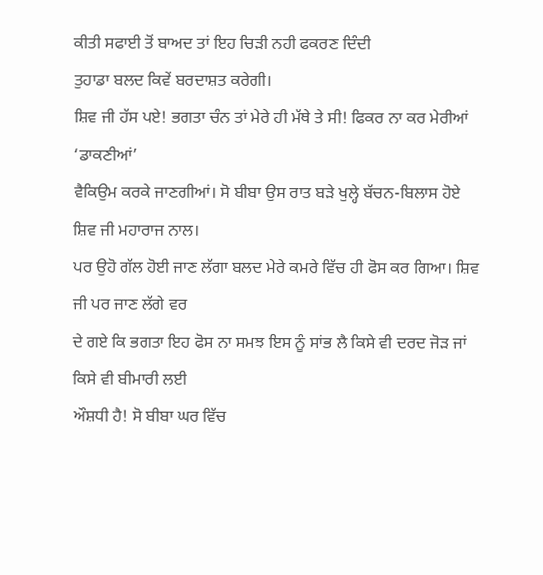ਕੀਤੀ ਸਫਾਈ ਤੋਂ ਬਾਅਦ ਤਾਂ ਇਹ ਚਿੜੀ ਨਹੀ ਫਕਰਣ ਦਿੰਦੀ
ਤੁਹਾਡਾ ਬਲਦ ਕਿਵੇਂ ਬਰਦਾਸ਼ਤ ਕਰੇਗੀ।
ਸ਼ਿਵ ਜੀ ਹੱਸ ਪਏ! ਭਗਤਾ ਚੰਨ ਤਾਂ ਮੇਰੇ ਹੀ ਮੱਥੇ ਤੇ ਸੀ! ਫਿਕਰ ਨਾ ਕਰ ਮੇਰੀਆਂ ‘ਡਾਕਣੀਆਂ’
ਵੈਕਿਉਮ ਕਰਕੇ ਜਾਣਗੀਆਂ। ਸੋ ਬੀਬਾ ਉਸ ਰਾਤ ਬੜੇ ਖੁਲ੍ਹੇ ਬੱਚਨ-ਬਿਲਾਸ ਹੋਏ ਸ਼ਿਵ ਜੀ ਮਹਾਰਾਜ ਨਾਲ।
ਪਰ ਉਹੋ ਗੱਲ ਹੋਈ ਜਾਣ ਲੱਗਾ ਬਲਦ ਮੇਰੇ ਕਮਰੇ ਵਿੱਚ ਹੀ ਫੋਸ ਕਰ ਗਿਆ। ਸ਼ਿਵ ਜੀ ਪਰ ਜਾਣ ਲੱਗੇ ਵਰ
ਦੇ ਗਏ ਕਿ ਭਗਤਾ ਇਹ ਫੋਸ ਨਾ ਸਮਝ ਇਸ ਨੂੰ ਸਾਂਭ ਲੈ ਕਿਸੇ ਵੀ ਦਰਦ ਜੋੜ ਜਾਂ ਕਿਸੇ ਵੀ ਬੀਮਾਰੀ ਲਈ
ਔਸ਼ਧੀ ਹੈ! ਸੋ ਬੀਬਾ ਘਰ ਵਿੱਚ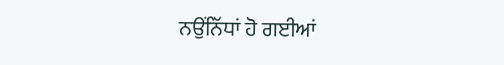ਨਉਂਨਿੱਧਾਂ ਹੋ ਗਈਆਂ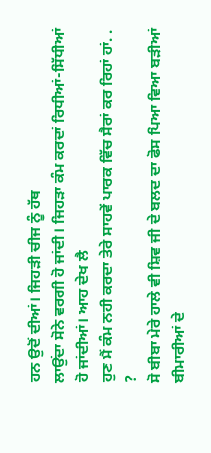ਹਨ ਉਦੋਂ ਦੀਆਂ। ਜਿਹੜੀ ਚੀਜ ਨੂੰ ਹੱਥ
ਲਾਉਂਦਾ ਸੋਨੇ ਵਰਗੀ ਹੋ ਜਾਂਦੀ। ਜਿਹੜਾ ਕੰਮ ਕਰਦਾਂ ਰਿਧੀਆਂ-ਸਿੱਧੀਆਂ ਹੋ ਜਾਂਦੀਆਂ। ਆਹ ਦੇਖ ਲੈ
ਹੁਣ ਮੈਂ ਕੰਮ ਨਹੀ ਕਰਦਾ ਤੇਰੇ ਸਾਹਵੇਂ ਪਾਰਕ ਵਿੱਚ ਸੈਰਾਂ ਕਰ ਰਿਹਾਂ ਹਾਂ. . ?
ਸੋ ਬੀਬਾ ਮੇਰੇ ਹਾਲੇ ਵੀ ਸ਼ਿਵ ਜੀ ਦੇ ਬਲਦ ਦਾ ਫੋਸ ਪਿਆ ਵਿਆ ਬੜੀਆਂ ਬੀਮਾਰੀਆਂ ਦੇ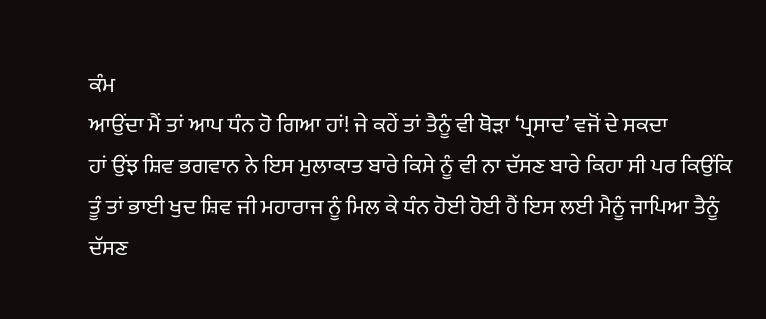ਕੰਮ
ਆਉਂਦਾ ਮੈਂ ਤਾਂ ਆਪ ਧੰਨ ਹੋ ਗਿਆ ਹਾਂ! ਜੇ ਕਹੇਂ ਤਾਂ ਤੈਨੂੰ ਵੀ ਥੋੜਾ ‘ਪ੍ਰਸਾਦ’ ਵਜੋਂ ਦੇ ਸਕਦਾ
ਹਾਂ ਉਂਝ ਸ਼ਿਵ ਭਗਵਾਨ ਨੇ ਇਸ ਮੁਲਾਕਾਤ ਬਾਰੇ ਕਿਸੇ ਨੂੰ ਵੀ ਨਾ ਦੱਸਣ ਬਾਰੇ ਕਿਹਾ ਸੀ ਪਰ ਕਿਉਂਕਿ
ਤੂੰ ਤਾਂ ਭਾਈ ਖੁਦ ਸ਼ਿਵ ਜੀ ਮਹਾਰਾਜ ਨੂੰ ਮਿਲ ਕੇ ਧੰਨ ਹੋਈ ਹੋਈ ਹੈਂ ਇਸ ਲਈ ਮੈਨੂੰ ਜਾਪਿਆ ਤੈਨੂੰ
ਦੱਸਣ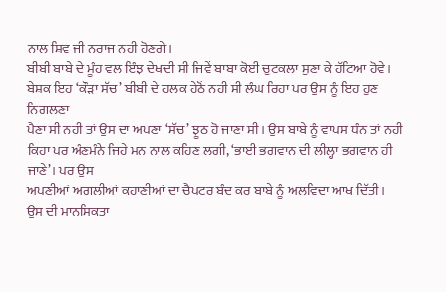ਨਾਲ ਸ਼ਿਵ ਜੀ ਨਰਾਜ ਨਹੀ ਹੋਣਗੇ।
ਬੀਬੀ ਬਾਬੇ ਦੇ ਮੂੰਹ ਵਲ ਇੰਝ ਦੇਖਦੀ ਸੀ ਜਿਵੇਂ ਬਾਬਾ ਕੋਈ ਚੁਟਕਲਾ ਸੁਣਾ ਕੇ ਹੱਟਿਆ ਹੋਵੇ।
ਬੇਸ਼ਕ ਇਹ ‘ਕੌੜਾ ਸੱਚ’ ਬੀਬੀ ਦੇ ਹਲਕ ਹੇਠੋਂ ਨਹੀ ਸੀ ਲੰਘ ਰਿਹਾ ਪਰ ਉਸ ਨੂੰ ਇਹ ਹੁਣ ਨਿਗਲਣਾ
ਪੈਣਾ ਸੀ ਨਹੀ ਤਾਂ ਉਸ ਦਾ ਅਪਣਾ ‘ਸੱਚ’ ਝੂਠ ਹੋ ਜਾਣਾ ਸੀ। ਉਸ ਬਾਬੇ ਨੂੰ ਵਾਪਸ ਧੰਨ ਤਾਂ ਨਹੀ
ਕਿਹਾ ਪਰ ਅੰਣਮੰਨੇ ਜਿਹੇ ਮਨ ਨਾਲ ਕਹਿਣ ਲਗੀ, ‘ਭਾਈ ਭਗਵਾਨ ਦੀ ਲੀਲ੍ਹਾ ਭਗਵਾਨ ਹੀ ਜਾਣੇ’। ਪਰ ਉਸ
ਅਪਣੀਆਂ ਅਗਲੀਆਂ ਕਹਾਣੀਆਂ ਦਾ ਚੈਪਟਰ ਬੰਦ ਕਰ ਬਾਬੇ ਨੂੰ ਅਲਵਿਦਾ ਆਖ ਦਿੱਤੀ।
ਉਸ ਦੀ ਮਾਨਸਿਕਤਾ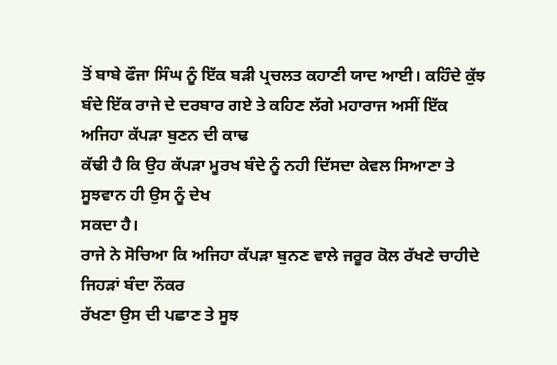ਤੋਂ ਬਾਬੇ ਫੌਜਾ ਸਿੰਘ ਨੂੰ ਇੱਕ ਬੜੀ ਪ੍ਰਚਲਤ ਕਹਾਣੀ ਯਾਦ ਆਈ। ਕਹਿੰਦੇ ਕੁੱਝ
ਬੰਦੇ ਇੱਕ ਰਾਜੇ ਦੇ ਦਰਬਾਰ ਗਏ ਤੇ ਕਹਿਣ ਲੱਗੇ ਮਹਾਰਾਜ ਅਸੀਂ ਇੱਕ ਅਜਿਹਾ ਕੱਪੜਾ ਬੁਣਨ ਦੀ ਕਾਢ
ਕੱਢੀ ਹੈ ਕਿ ਉਹ ਕੱਪੜਾ ਮੂਰਖ ਬੰਦੇ ਨੂੰ ਨਹੀ ਦਿੱਸਦਾ ਕੇਵਲ ਸਿਆਣਾ ਤੇ ਸੂਝਵਾਨ ਹੀ ਉਸ ਨੂੰ ਦੇਖ
ਸਕਦਾ ਹੈ।
ਰਾਜੇ ਨੇ ਸੋਚਿਆ ਕਿ ਅਜਿਹਾ ਕੱਪੜਾ ਬੁਨਣ ਵਾਲੇ ਜਰੂਰ ਕੋਲ ਰੱਖਣੇ ਚਾਹੀਦੇ ਜਿਹੜਾਂ ਬੰਦਾ ਨੌਕਰ
ਰੱਖਣਾ ਉਸ ਦੀ ਪਛਾਣ ਤੇ ਸੂਝ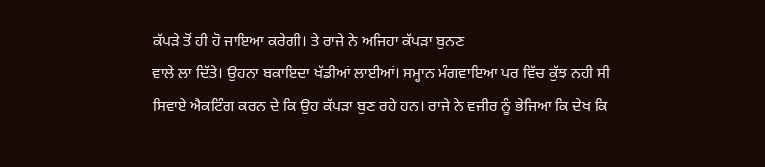ਕੱਪੜੇ ਤੋਂ ਹੀ ਹੋ ਜਾਇਆ ਕਰੇਗੀ। ਤੇ ਰਾਜੇ ਨੇ ਅਜਿਹਾ ਕੱਪੜਾ ਬੁਨਣ
ਵਾਲੇ ਲਾ ਦਿੱਤੇ। ਉਹਨਾ ਬਕਾਇਦਾ ਖੱਡੀਆਂ ਲਾਈਆਂ। ਸਮ੍ਹਾਨ ਮੰਗਵਾਇਆ ਪਰ ਵਿੱਚ ਕੁੱਝ ਨਹੀ ਸੀ
ਸਿਵਾਏ ਐਕਟਿੰਗ ਕਰਨ ਦੇ ਕਿ ਉਹ ਕੱਪੜਾ ਬੁਣ ਰਹੇ ਹਨ। ਰਾਜੇ ਨੇ ਵਜੀਰ ਨੂੰ ਭੇਜਿਆ ਕਿ ਦੇਖ ਕਿ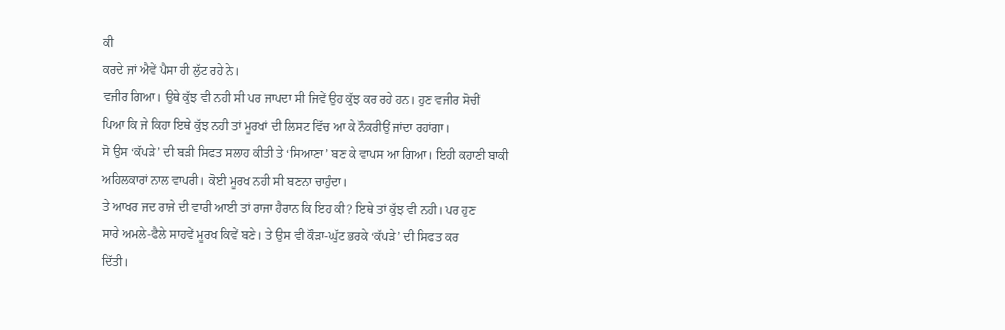ਕੀ
ਕਰਦੇ ਜਾਂ ਐਵੇਂ ਪੈਸਾ ਹੀ ਲੁੱਟ ਰਹੇ ਨੇ।
ਵਜੀਰ ਗਿਆ। ਉਥੇ ਕੁੱਝ ਵੀ ਨਹੀ ਸੀ ਪਰ ਜਾਪਦਾ ਸੀ ਜਿਵੇਂ ਉਹ ਕੁੱਝ ਕਰ ਰਹੇ ਹਨ। ਹੁਣ ਵਜੀਰ ਸੋਚੀਂ
ਪਿਆ ਕਿ ਜੇ ਕਿਹਾ ਇਥੇ ਕੁੱਝ ਨਹੀ ਤਾਂ ਮੂਰਖਾਂ ਦੀ ਲਿਸਟ ਵਿੱਚ ਆ ਕੇ ਨੌਕਰੀਉਂ ਜਾਂਦਾ ਰਹਾਂਗਾ।
ਸੋ ਉਸ ‘ਕੱਪੜੇ’ ਦੀ ਬੜੀ ਸਿਫਤ ਸਲਾਹ ਕੀਤੀ ਤੇ ‘ਸਿਆਣਾ’ ਬਣ ਕੇ ਵਾਪਸ ਆ ਗਿਆ। ਇਹੀ ਕਹਾਣੀ ਬਾਕੀ
ਅਹਿਲਕਾਰਾਂ ਨਾਲ ਵਾਪਰੀ। ਕੋਈ ਮੂਰਖ ਨਹੀ ਸੀ ਬਣਨਾ ਚਾਹੁੰਦਾ।
ਤੇ ਆਖਰ ਜਦ ਰਾਜੇ ਦੀ ਵਾਰੀ ਆਈ ਤਾਂ ਰਾਜਾ ਹੈਰਾਨ ਕਿ ਇਹ ਕੀ? ਇਥੇ ਤਾਂ ਕੁੱਝ ਵੀ ਨਹੀ। ਪਰ ਹੁਣ
ਸਾਰੇ ਅਮਲੇ-ਫੈਲੇ ਸਾਹਵੇਂ ਮੂਰਖ ਕਿਵੇਂ ਬਣੇ। ਤੇ ਉਸ ਵੀ ਕੌੜਾ-ਘੁੱਟ ਭਰਕੇ ‘ਕੱਪੜੇ’ ਦੀ ਸਿਫਤ ਕਰ
ਦਿੱਤੀ।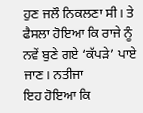ਹੁਣ ਜਲੌ ਨਿਕਲਣਾ ਸੀ। ਤੇ ਫੈਸਲਾ ਹੋਇਆ ਕਿ ਰਾਜੇ ਨੂੰ ਨਵੇਂ ਬੁਣੇ ਗਏ ‘ਕੱਪੜੇ’ ਪਾਏ ਜਾਣ। ਨਤੀਜਾ
ਇਹ ਹੋਇਆ ਕਿ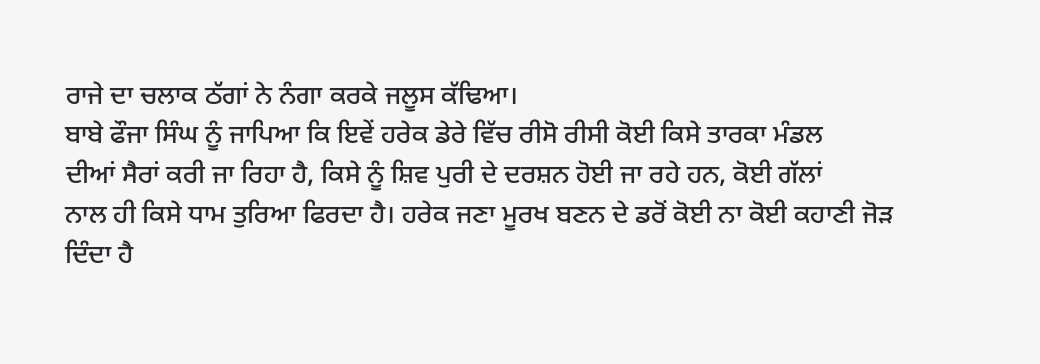ਰਾਜੇ ਦਾ ਚਲਾਕ ਠੱਗਾਂ ਨੇ ਨੰਗਾ ਕਰਕੇ ਜਲੂਸ ਕੱਢਿਆ।
ਬਾਬੇ ਫੌਜਾ ਸਿੰਘ ਨੂੰ ਜਾਪਿਆ ਕਿ ਇਵੇਂ ਹਰੇਕ ਡੇਰੇ ਵਿੱਚ ਰੀਸੋ ਰੀਸੀ ਕੋਈ ਕਿਸੇ ਤਾਰਕਾ ਮੰਡਲ
ਦੀਆਂ ਸੈਰਾਂ ਕਰੀ ਜਾ ਰਿਹਾ ਹੈ, ਕਿਸੇ ਨੂੰ ਸ਼ਿਵ ਪੁਰੀ ਦੇ ਦਰਸ਼ਨ ਹੋਈ ਜਾ ਰਹੇ ਹਨ, ਕੋਈ ਗੱਲਾਂ
ਨਾਲ ਹੀ ਕਿਸੇ ਧਾਮ ਤੁਰਿਆ ਫਿਰਦਾ ਹੈ। ਹਰੇਕ ਜਣਾ ਮੂਰਖ ਬਣਨ ਦੇ ਡਰੋਂ ਕੋਈ ਨਾ ਕੋਈ ਕਹਾਣੀ ਜੋੜ
ਦਿੰਦਾ ਹੈ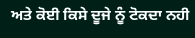ਅਤੇ ਕੋਈ ਕਿਸੇ ਦੂਜੇ ਨੂੰ ਟੋਕਦਾ ਨਹੀ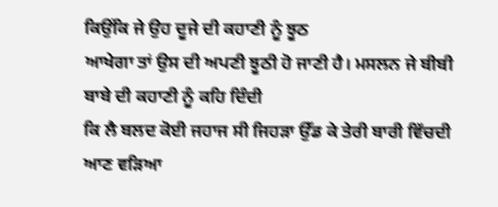ਕਿਉਂਕਿ ਜੇ ਉਹ ਦੂਜੇ ਦੀ ਕਹਾਣੀ ਨੂੰ ਝੂਠ
ਆਖੇਗਾ ਤਾਂ ਉਸ ਦੀ ਅਪਣੀ ਝੂਠੀ ਹੋ ਜਾਣੀ ਹੈ। ਮਸਲਨ ਜੇ ਬੀਬੀ ਬਾਬੇ ਦੀ ਕਹਾਣੀ ਨੂੰ ਕਹਿ ਦਿੰਦੀ
ਕਿ ਲੈ ਬਲਦ ਕੋਈ ਜਹਾਜ ਸੀ ਜਿਹੜਾ ਉੱਡ ਕੇ ਤੇਰੀ ਬਾਰੀ ਵਿੱਚਦੀ ਆਣ ਵੜਿਆ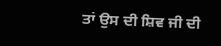ਤਾਂ ਉਸ ਦੀ ਸ਼ਿਵ ਜੀ ਦੀ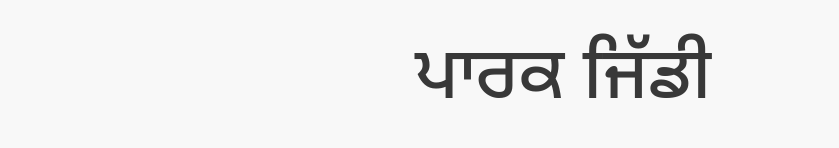ਪਾਰਕ ਜਿੱਡੀ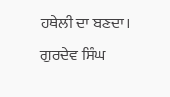ਹਥੇਲੀ ਦਾ ਬਣਦਾ।
ਗੁਰਦੇਵ ਸਿੰਘ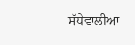ਸੱਧੇਵਾਲੀਆ